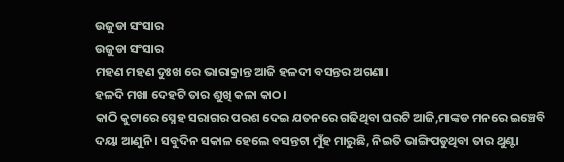ଉଜୁଡା ସଂସାର
ଉଜୁଡା ସଂସାର
ମହଣ ମହଣ ଦୁଃଖ ରେ ଭାରାକ୍ରାନ୍ତ ଆଜି ହଳଦୀ ବସନ୍ତର ଅଗଣା।
ହଳଦି ମଖା ଦେହଟି ତାର ଶୁଖି କଳା କାଠ।
କାଠି କୁଟାରେ ସ୍ନେହ ସରାଗର ପରଶ ଦେଇ ଯତନରେ ଗଢିଥିବା ଘରଟି ଆଜି,ମାଙ୍କଡ ମନରେ ଇଞ୍ଚେବି ଦୟା ଆଣୁନି । ସବୁଦିନ ସକାଳ ହେଲେ ବସନ୍ତଟା ମୁଁହ ମାରୁଛି, ନିଇତି ଭାଙ୍ଗିପଡୁଥିବା ତାର ଥୁଣ୍ଟା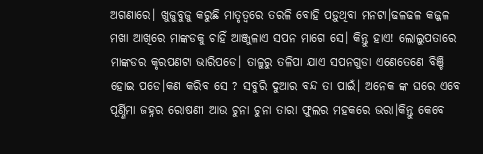ଅଗଣାରେ। ଖୁଜୁବୁଜୁ କରୁଛି ମାତୃତ୍ୱରେ ତରଳି ବୋହି ପଡ଼ୁଥିବା ମନଟା।ଢଳଢଳ କଜ୍ଜଳ ମଖା ଆଖିରେ ମାଙ୍କଡକୁ ଚାହିଁ ଆଞ୍ଜୁଳାଏ ସପନ ମାଗେ ସେ। କିନ୍ତୁ ହାଏ! ଲୋଲୁପତାରେ ମାଙ୍କଡର କୃରପଣଟା ଭାରିପଡେ। ତାଳୁରୁ ତଳିପା ଯାଏ ସପନଗୁଡା ଏଣେତେଣେ ବିଞ୍ଚି ହୋଇ ପଡେ।କଣ କରିବ ସେ ? ସବୁରି ଦୁଆର ବନ୍ଦ ତା ପାଇଁ। ଅନେକ ଙ୍କ ଘରେ ଏବେ ପୂର୍ଣ୍ଣିମା ଜହ୍ନର ରୋଷଣୀ ଆଉ ଚୁନା ଚୁନା ତାରା ଫୁଲର ମହକରେ ଭରା।କିନ୍ତୁ କେବେ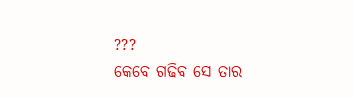???
କେବେ ଗଢିବ ସେ ତାର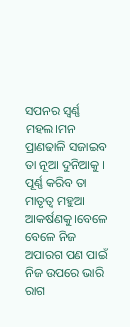ସପନର ସ୍ୱର୍ଣ୍ଣ ମହଲ।ମନ ପ୍ରାଣଢାଳି ସଜାଇବ ତା ନୂଆ ଦୁନିଆକୁ । ପୂର୍ଣ୍ଣ କରିବ ତା ମାତୃତ୍ୱ ମହୁଆ ଆକର୍ଷଣକୁ।ବେଳେ ବେଳେ ନିଜ ଅପାରଗ ପଣ ପାଇଁ ନିଜ ଉପରେ ଭାରି ରାଗ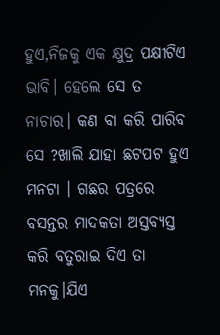ହୁଏ,ନିଜକୁ ଏକ କ୍ଷୁଦ୍ର ପକ୍ଷୀଟିଏ ଭାବି। ହେଲେ ସେ ତ ନାଚାର। କଣ ବା କରି ପାରିବ ସେ ?ଖାଲି ଯାହା ଛଟପଟ ହୁଏ ମନଟା । ଗଛର ପତ୍ରରେ ବସନ୍ତର ମାଦକତା ଅସ୍ତବ୍ୟସ୍ତ କରି ବତୁରାଇ ଦିଏ ତା ମନକୁ।ଯିଏ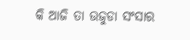କି ଆଜି ତା ଉଜୁଡା ସଂସାର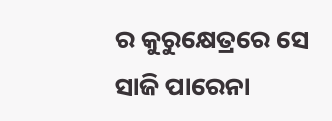ର କୁରୁକ୍ଷେତ୍ରରେ ସେ ସାଜି ପାରେନା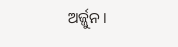ଅର୍ଜ୍ଜୁନ।